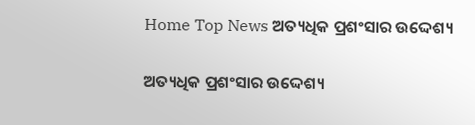Home Top News ଅତ୍ୟଧିକ ପ୍ରଶଂସାର ଉଦ୍ଦେଶ୍ୟ

ଅତ୍ୟଧିକ ପ୍ରଶଂସାର ଉଦ୍ଦେଶ୍ୟ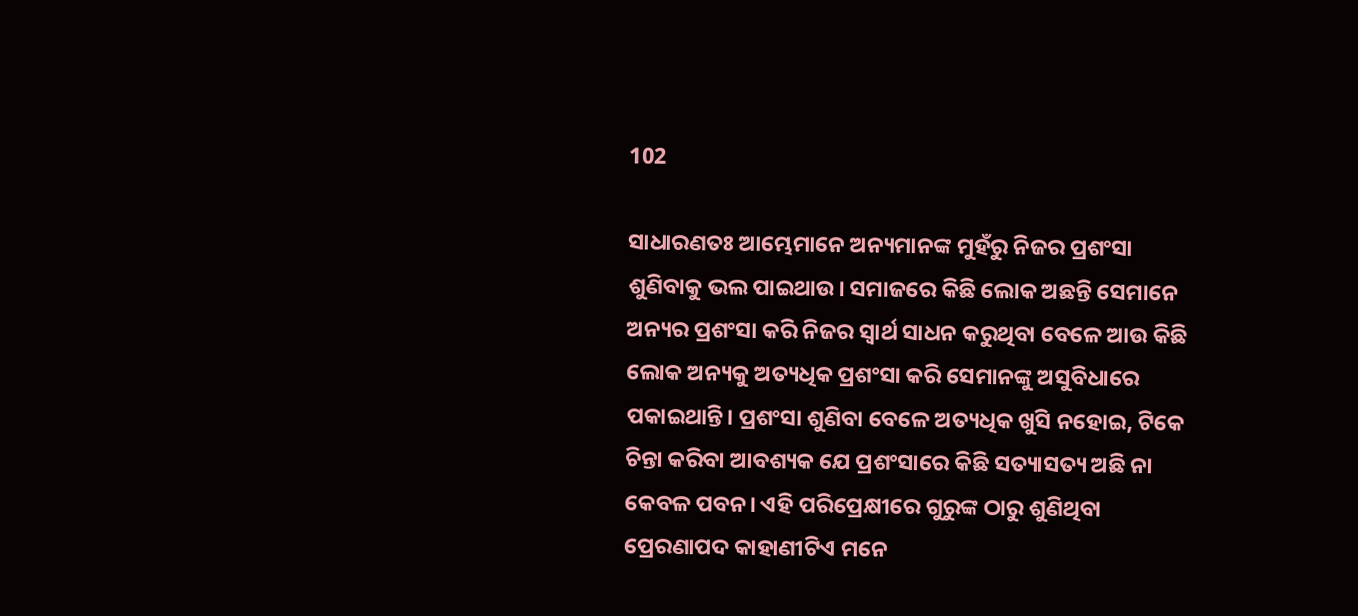102

ସାଧାରଣତଃ ଆମ୍ଭେମାନେ ଅନ୍ୟମାନଙ୍କ ମୁହଁରୁ ନିଜର ପ୍ରଶଂସା ଶୁଣିବାକୁ ଭଲ ପାଇଥାଉ। ସମାଜରେ କିଛି ଲୋକ ଅଛନ୍ତି ସେମାନେ ଅନ୍ୟର ପ୍ରଶଂସା କରି ନିଜର ସ୍ୱାର୍ଥ ସାଧନ କରୁଥିବା ବେଳେ ଆଉ କିଛି ଲୋକ ଅନ୍ୟକୁ ଅତ୍ୟଧିକ ପ୍ରଶଂସା କରି ସେମାନଙ୍କୁ ଅସୁବିଧାରେ ପକାଇଥାନ୍ତି। ପ୍ରଶଂସା ଶୁଣିବା ବେଳେ ଅତ୍ୟଧିକ ଖୁସି ନହୋଇ, ଟିକେ ଚିନ୍ତା କରିବା ଆବଶ୍ୟକ ଯେ ପ୍ରଶଂସାରେ କିଛି ସତ୍ୟାସତ୍ୟ ଅଛି ନା କେବଳ ପବନ। ଏହି ପରିପ୍ରେକ୍ଷୀରେ ଗୁରୁଙ୍କ ଠାରୁ ଶୁଣିଥିବା ପ୍ରେରଣାପଦ କାହାଣୀଟିଏ ମନେ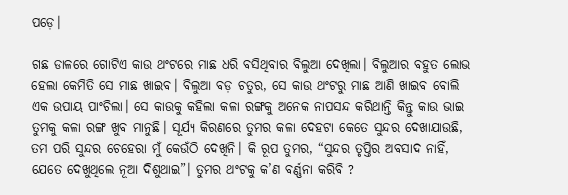ପଡ଼େ।

ଗଛ ଡାଳରେ ଗୋଟିଏ କାଉ ଥଂଟରେ ମାଛ ଧରି ବସିଥିବାର ବିଲୁଆ ଦେଖିଲା। ବିଲୁଆର ବହୁତ ଲୋଭ ହେଲା କେମିତି ସେ ମାଛ ଖାଇବ। ବିଲୁଆ ବଡ଼ ଚତୁର, ସେ କାଉ ଥଂଟରୁ ମାଛ ଆଣି ଖାଇବ ବୋଲି ଏକ ଉପାୟ ପାଂଚିଲା। ସେ କାଉକୁ କହିଲା କଳା ରଙ୍ଗକୁ ଅନେକ ନାପସନ୍ଦ କରିଥାନ୍ତି କିନ୍ତୁ କାଉ ଭାଇ ତୁମକୁ କଳା ରଙ୍ଗ ଖୁବ ମାନୁଛି। ସୂର୍ଯ୍ୟ କିରଣରେ ତୁମର କଳା ଦେହଟା କେତେ ସୁନ୍ଦର ଦେଖାଯାଉଛି, ତମ ପରି ସୁନ୍ଦର ଚେହେରା ମୁଁ କେଉଁଠି ଦେଖିନି। କି ରୂପ ତୁମର, “ସୁନ୍ଦର ତୃପ୍ତିର ଅବସାଦ ନାହିଁ, ଯେତେ ଦେଖୁଥିଲେ ନୂଆ ଦିଶୁଥାଇ”। ତୁମର ଥଂଟକୁ କ’ଣ ବର୍ଣ୍ଣନା କରିବି ?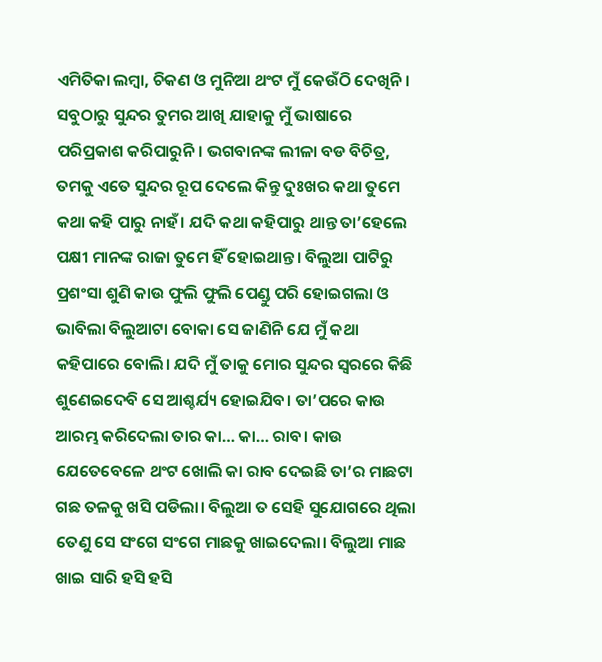ଏମିତିକା ଲମ୍ବା, ଚିକଣ ଓ ମୁନିଆ ଥଂଟ ମୁଁ କେଉଁଠି ଦେଖିନି। ସବୁଠାରୁ ସୁନ୍ଦର ତୁମର ଆଖି ଯାହାକୁ ମୁଁ ଭାଷାରେ ପରିପ୍ରକାଶ କରିପାରୁନି। ଭଗବାନଙ୍କ ଲୀଳା ବଡ ବିଚିତ୍ର, ତମକୁ ଏତେ ସୁନ୍ଦର ରୂପ ଦେଲେ କିନ୍ତୁ ଦୁଃଖର କଥା ତୁମେ କଥା କହି ପାରୁ ନାହଁ। ଯଦି କଥା କହିପାରୁ ଥାନ୍ତ ତା’ହେଲେ ପକ୍ଷୀ ମାନଙ୍କ ରାଜା ତୁମେ ହିଁ ହୋଇଥାନ୍ତ। ବିଲୁଆ ପାଟିରୁ ପ୍ରଶଂସା ଶୁଣି କାଉ ଫୁଲି ଫୁଲି ପେଣ୍ଡୁ ପରି ହୋଇଗଲା ଓ ଭାବିଲା ବିଲୁଆଟା ବୋକା ସେ ଜାଣିନି ଯେ ମୁଁ କଥା କହିପାରେ ବୋଲି। ଯଦି ମୁଁ ତାକୁ ମୋର ସୁନ୍ଦର ସ୍ୱରରେ କିଛି ଶୁଣେଇଦେବି ସେ ଆଶ୍ଚର୍ଯ୍ୟ ହୋଇଯିବ। ତା’ପରେ କାଉ ଆରମ୍ଭ କରିଦେଲା ତାର କା… କା… ରାବ। କାଉ ଯେତେବେଳେ ଥଂଟ ଖୋଲି କା ରାବ ଦେଇଛି ତା’ର ମାଛଟା ଗଛ ତଳକୁ ଖସି ପଡିଲା। ବିଲୁଆ ତ ସେହି ସୁଯୋଗରେ ଥିଲା ତେଣୁ ସେ ସଂଗେ ସଂଗେ ମାଛକୁ ଖାଇଦେଲା। ବିଲୁଆ ମାଛ ଖାଇ ସାରି ହସି ହସି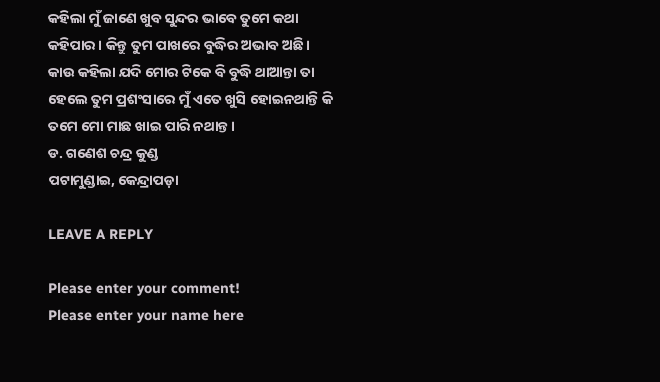କହିଲା ମୁଁ ଜାଣେ ଖୁବ ସୁନ୍ଦର ଭାବେ ତୁମେ କଥା କହିପାର। କିନ୍ତୁ ତୁମ ପାଖରେ ବୁଦ୍ଧିର ଅଭାବ ଅଛି। କାଉ କହିଲା ଯଦି ମୋର ଟିକେ ବି ବୁଦ୍ଧି ଥାଆନ୍ତା ତା ହେଲେ ତୁମ ପ୍ରଶଂସାରେ ମୁଁ ଏତେ ଖୁସି ହୋଇନଥାନ୍ତି କି ତମେ ମୋ ମାଛ ଖାଇ ପାରି ନଥାନ୍ତ।
ଡ. ଗଣେଶ ଚନ୍ଦ୍ର କୁଣ୍ଡ
ପଟାମୁଣ୍ଡାଇ, କେନ୍ଦ୍ରାପଡ଼ା

LEAVE A REPLY

Please enter your comment!
Please enter your name here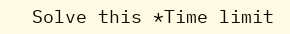Solve this *Time limit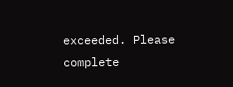exceeded. Please complete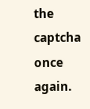the captcha once again.